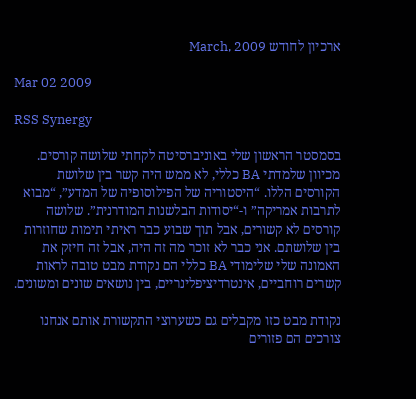ארכיון לחודש March, 2009

Mar 02 2009

RSS Synergy

בסמסטר הראשון שלי באוניברסיטה לקחתי שלושה קורסים. מכיוון שלמדתי BA כללי, לא ממש היה קשר בין שלושת הקורסים הללו. “היסטוריה של הפילוסופיה של המדע”, “מבוא לתרבות אמריקה” ו-“יסודות הבלשנות המודרנית”. שלושה קורסים לא קשורים, אבל תוך שבוע כבר ראיתי תימות שחוזרות בין שלושתם. אני כבר לא זוכר מה זה היה, אבל זה חיזק את האמונה שלי שלימודי BA כללי הם נקודת מבט טובה לראות קשרים רוחביים, אינטרדיציפלינריים, בין נושאים שונים ומשונים.

נקודת מבט כזו מקבלים גם כשערוצי התקשורת אותם אנחנו צורכים הם פזורים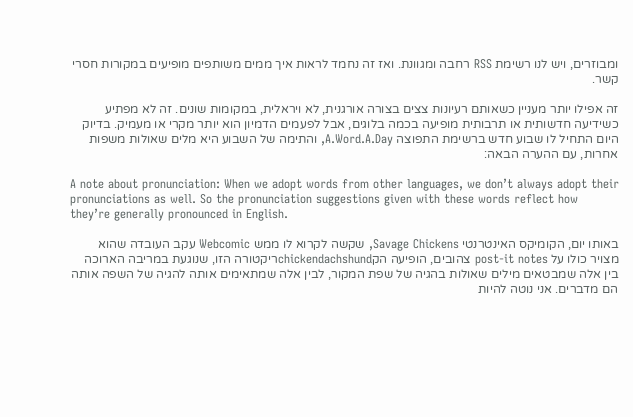ומבוזרים, ויש לנו רשימת RSS רחבה ומגוונת. ואז זה נחמד לראות איך ממים משותפים מופיעים במקורות חסרי קשר.

זה אפילו יותר מעניין כשאותם רעיונות צצים בצורה אורגנית, לא ויראלית, במקומות שונים. זה לא מפתיע כשידיעה חדשותית או תרבותית מופיעה בכמה בלוגים, אבל לפעמים הדמיון הוא יותר מקרי או מעמיק. בדיוק היום התחיל לו שבוע חדש ברשימת התפוצה A.Word.A.Day, והתימה של השבוע היא מלים שאולות משפות אחרות, עם ההערה הבאה:

A note about pronunciation: When we adopt words from other languages, we don’t always adopt their pronunciations as well. So the pronunciation suggestions given with these words reflect how they’re generally pronounced in English.

באותו יום, הקומיקס האינטרנטי Savage Chickens, שקשה לקרוא לו ממש Webcomic עקב העובדה שהוא מצויר כולו על post-it notes צהובים, הופיעה הקchickendachshundריקטורה הזו, שנוגעת במריבה הארוכה בין אלה שמבטאים מילים שאולות בהגיה של שפת המקור, לבין אלה שמתאימים אותה להגיה של השפה אותה הם מדברים. אני נוטה להיות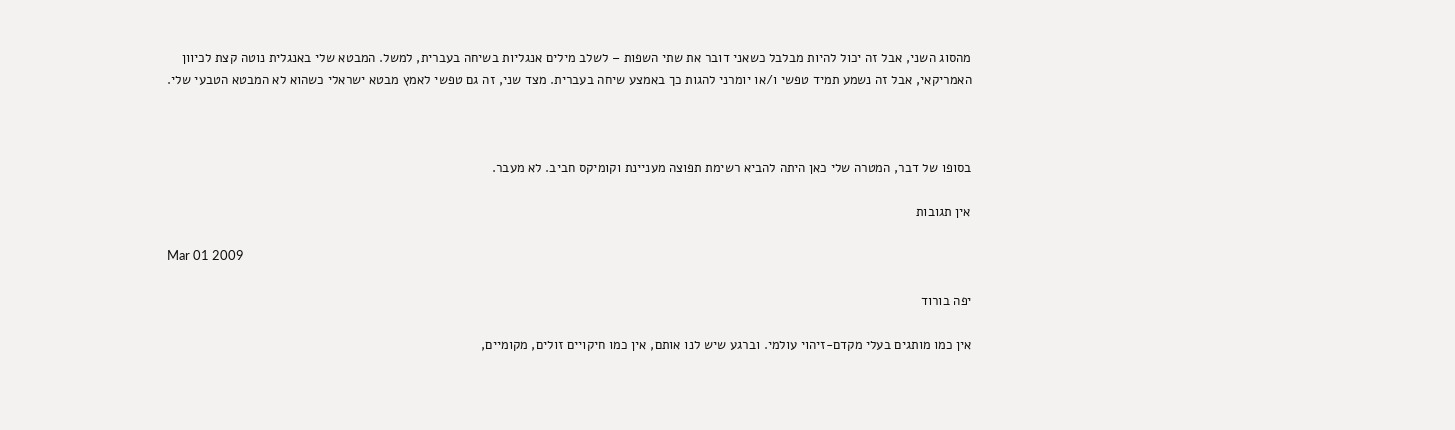מהסוג השני, אבל זה יכול להיות מבלבל כשאני דובר את שתי השפות – לשלב מילים אנגליות בשיחה בעברית, למשל. המבטא שלי באנגלית נוטה קצת לכיוון האמריקאי, אבל זה נשמע תמיד טפשי ו/או יומרני להגות כך באמצע שיחה בעברית. מצד שני, זה גם טפשי לאמץ מבטא ישראלי כשהוא לא המבטא הטבעי שלי.



בסופו של דבר, המטרה שלי כאן היתה להביא רשימת תפוצה מעניינת וקומיקס חביב. לא מעבר.

אין תגובות

Mar 01 2009

יפה בורוד

אין כמו מותגים בעלי מקדם-זיהוי עולמי. וברגע שיש לנו אותם, אין כמו חיקויים זולים, מקומיים,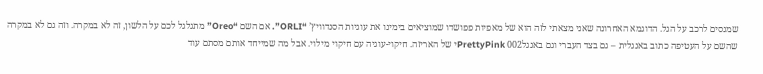שמנסים לרכב על הגל. הדוגמא האחרונה שאני מצאתי לזה הוא של מאפיות פפושדו שמוציאים בימינו את עוגיות הסנדוויץ’ “ORLI”. אם השם “Oreo” מתגלגל לכם על הלשון, זה לא במקרה. וזה גם לא במקרה שהשם על העטיפה כתוב באנגלית – גם בצד העברי וגם באנגלPrettyPink 002י של האריזה. חיקוי-עוגיה עם חיקוי מילוי. אבל מה שמייחד אותם מסתם עוד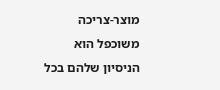מוצר-צריכה משוכפל הוא הניסיון שלהם בכל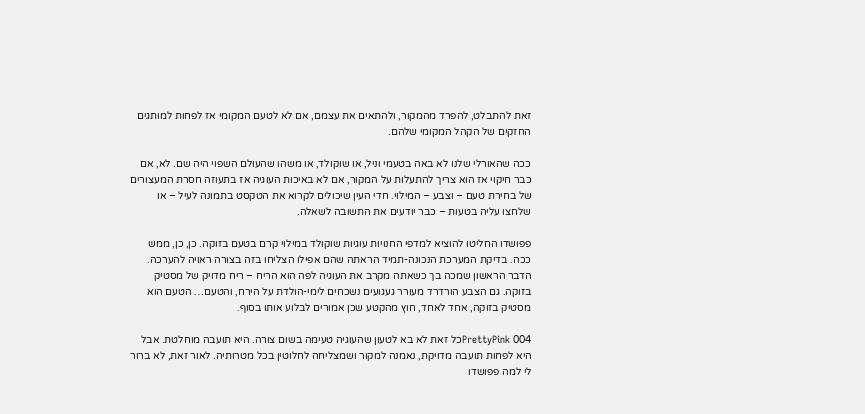זאת להתבלט, להפרד מהמקור, ולהתאים את עצמם, אם לא לטעם המקומי אז לפחות למותגים החזקים של הקהל המקומי שלהם.

ככה שהאורלי שלנו לא באה בטעמי וניל, או שוקולד, או משהו שהעולם השפוי היה שם. לא, אם כבר חיקוי אז הוא צריך להתעלות על המקור, אם לא באיכות העוגיה אז בתעוזה חסרת המעצורים של בחירת טעם – וצבע – המילוי. חדי העין שיכולים לקרוא את הטקסט בתמונה לעיל – או שלחצו עליה בטעות – כבר יודעים את התשובה לשאלה.

פפושדו החליטו להוציא למדפי החנויות עוגיות שוקולד במילוי קרם בטעם בזוקה. כן, כן, ממש ככה. בדיקת המערכת הנכונה-תמיד הראתה שהם אפילו הצליחו בזה בצורה ראויה להערכה. הדבר הראשון שמכה בך כשאתה מקרב את העוגיה לפה הוא הריח – ריח מדויק של מסטיק בזוקה. גם הצבע הורדרד מעורר געגועים נשכחים לימי-הולדת על הירח, והטעם… הטעם הוא מסטיק בזוקה, אחד לאחד, חוץ מהקטע שכן אמורים לבלוע אותו בסוף.

PrettyPink 004כל זאת לא בא לטעון שהעוגיה טעימה בשום צורה. היא תועבה מוחלטת. אבל היא לפחות תועבה מדויקת, נאמנה למקור ושמצליחה לחלוטין בכל מטרותיה. לאור זאת, לא ברור לי למה פפושדו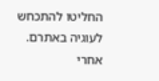החליטו להתכחש לעוגיה באתרם. אחרי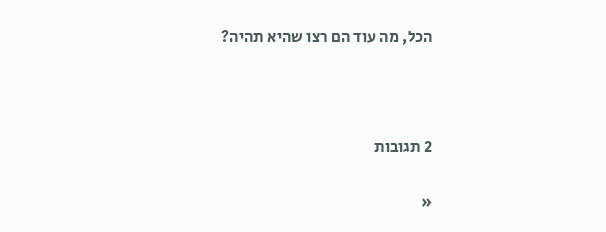הכל, מה עוד הם רצו שהיא תהיה?



2 תגובות

«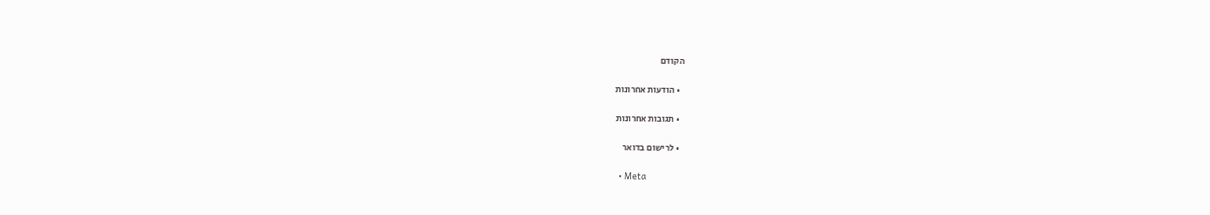הקודם

  • הודעות אחרונות

  • תגובות אחרונות

  • לרישום בדואר

  • Meta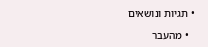• תגיות ונושאים

  • מהעבר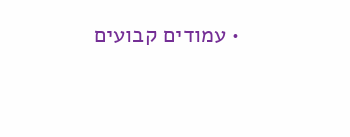• עמודים קבועים